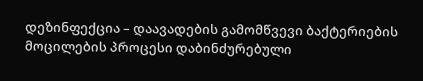დეზინფექცია – დაავადების გამომწვევი ბაქტერიების მოცილების პროცესი დაბინძურებული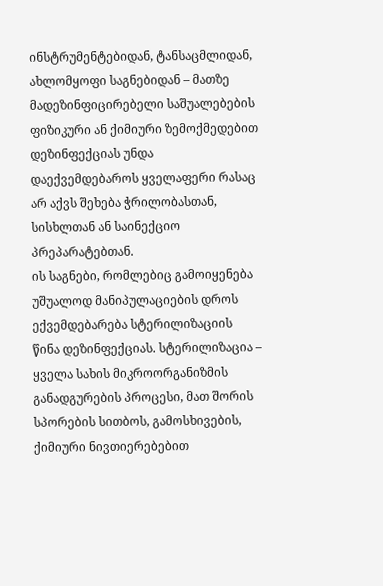ინსტრუმენტებიდან, ტანსაცმლიდან, ახლომყოფი საგნებიდან – მათზე მადეზინფიცირებელი საშუალებების ფიზიკური ან ქიმიური ზემოქმედებით
დეზინფექციას უნდა დაექვემდებაროს ყველაფერი რასაც არ აქვს შეხება ჭრილობასთან, სისხლთან ან საინექციო პრეპარატებთან.
ის საგნები, რომლებიც გამოიყენება უშუალოდ მანიპულაციების დროს ექვემდებარება სტერილიზაციის წინა დეზინფექციას. სტერილიზაცია – ყველა სახის მიკროორგანიზმის განადგურების პროცესი, მათ შორის სპორების სითბოს, გამოსხივების, ქიმიური ნივთიერებებით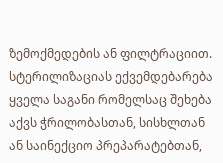ზემოქმედების ან ფილტრაციით. სტერილიზაციას ექვემდებარება ყველა საგანი რომელსაც შეხება აქვს ჭრილობასთან, სისხლთან ან საინექციო პრეპარატებთან,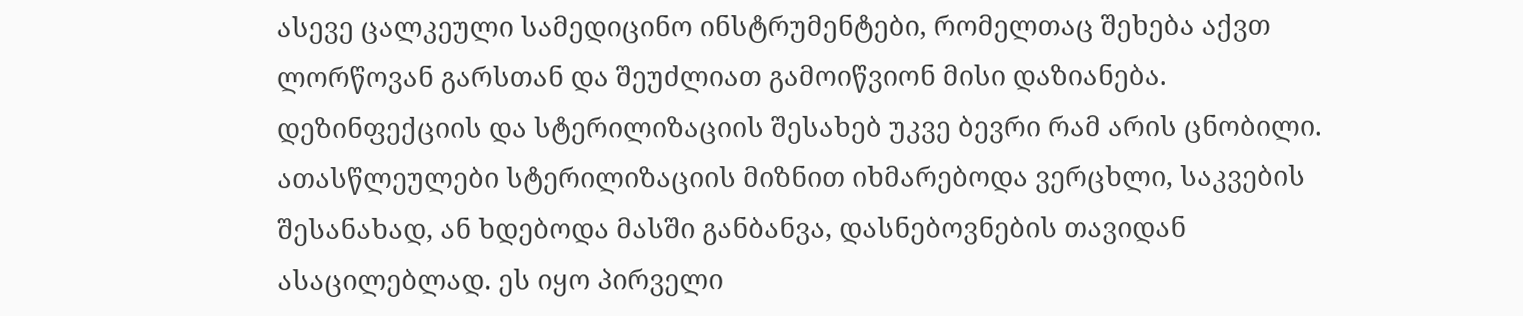ასევე ცალკეული სამედიცინო ინსტრუმენტები, რომელთაც შეხება აქვთ ლორწოვან გარსთან და შეუძლიათ გამოიწვიონ მისი დაზიანება. დეზინფექციის და სტერილიზაციის შესახებ უკვე ბევრი რამ არის ცნობილი. ათასწლეულები სტერილიზაციის მიზნით იხმარებოდა ვერცხლი, საკვების შესანახად, ან ხდებოდა მასში განბანვა, დასნებოვნების თავიდან ასაცილებლად. ეს იყო პირველი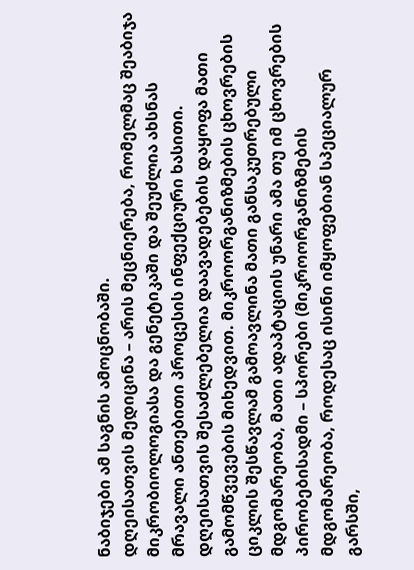ნაბიჯები ამ საგნის ამოცნობაში.
დღეისათვის მედიცინა – არის მეცნიერება, რომელმაც შეაბიჯა მიკრობიოლოგიასა და გენეტიკაში და შეუძლია ახსნას მრავალი ანთებითი პროცესის ინფექციური ხასითი.
დღეისათვის შესაძლებელია დაავადებების დაყოფა მათი გამომწვევების მიხედვით. მიკროორგანიზმების ცხოვრების ციკლის შესწავლამ გამოავლინა მათი განსაკუთრებული მდგომარეობა, მათი ადაპტაციის უნარი ამა თუ იმ ცხოვრების პირობებისადმი – სპორები (მიკროორგანიზმების მდგომარეობა, როდესაც ისინი იმყოფებიან სპეციალურ გარსში,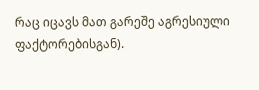რაც იცავს მათ გარეშე აგრესიული ფაქტორებისგან).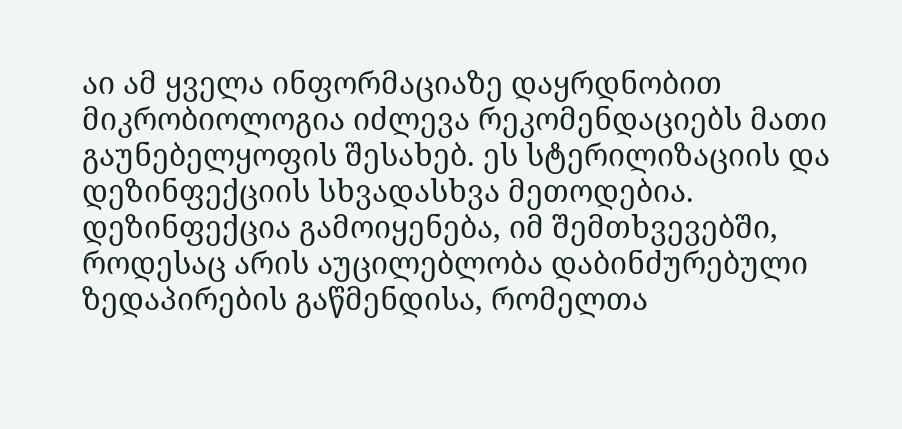აი ამ ყველა ინფორმაციაზე დაყრდნობით მიკრობიოლოგია იძლევა რეკომენდაციებს მათი გაუნებელყოფის შესახებ. ეს სტერილიზაციის და დეზინფექციის სხვადასხვა მეთოდებია.
დეზინფექცია გამოიყენება, იმ შემთხვევებში, როდესაც არის აუცილებლობა დაბინძურებული ზედაპირების გაწმენდისა, რომელთა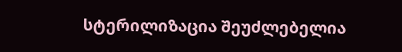სტერილიზაცია შეუძლებელია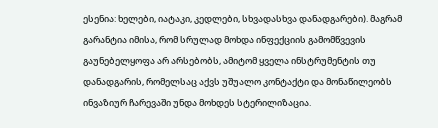ესენია: ხელები, იატაკი, კედლები, სხვადასხვა დანადგარები). მაგრამ გარანტია იმისა, რომ სრულად მოხდა ინფექციის გამომწვევის გაუნებელყოფა არ არსებობს, ამიტომ ყველა ინსტრუმენტის თუ დანადგარის, რომელსაც აქვს უშუალო კონტაქტი და მონაწილეობს ინვაზიურ ჩარევაში უნდა მოხდეს სტერილიზაცია.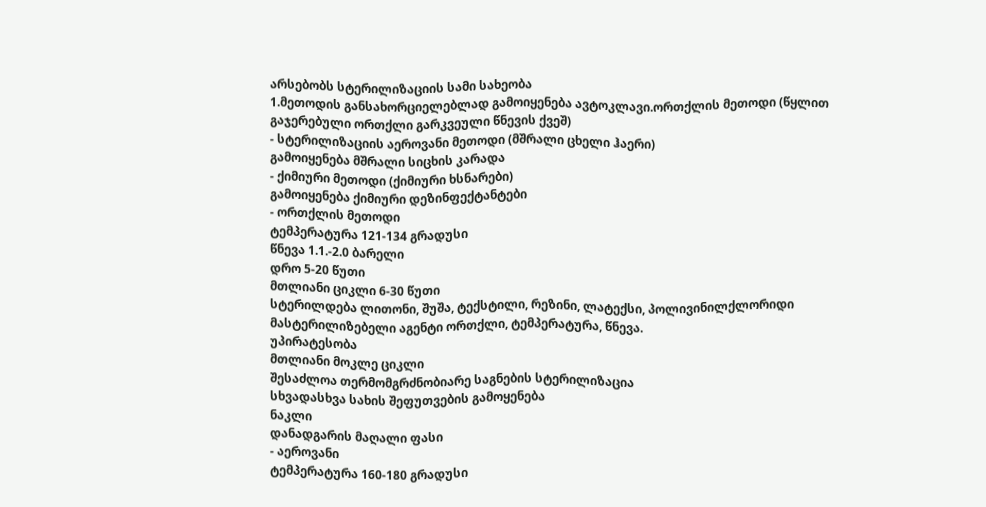არსებობს სტერილიზაციის სამი სახეობა
1.მეთოდის განსახორციელებლად გამოიყენება ავტოკლავი.ორთქლის მეთოდი (წყლით გაჯერებული ორთქლი გარკვეული წნევის ქვეშ)
- სტერილიზაციის აეროვანი მეთოდი (მშრალი ცხელი ჰაერი)
გამოიყენება მშრალი სიცხის კარადა
- ქიმიური მეთოდი (ქიმიური ხსნარები)
გამოიყენება ქიმიური დეზინფექტანტები
- ორთქლის მეთოდი
ტემპერატურა 121-134 გრადუსი
წნევა 1.1.-2.0 ბარელი
დრო 5-20 წუთი
მთლიანი ციკლი 6-30 წუთი
სტერილდება ლითონი, შუშა, ტექსტილი, რეზინი, ლატექსი, პოლივინილქლორიდი
მასტერილიზებელი აგენტი ორთქლი, ტემპერატურა, წნევა.
უპირატესობა
მთლიანი მოკლე ციკლი
შესაძლოა თერმომგრძნობიარე საგნების სტერილიზაცია
სხვადასხვა სახის შეფუთვების გამოყენება
ნაკლი
დანადგარის მაღალი ფასი
- აეროვანი
ტემპერატურა 160-180 გრადუსი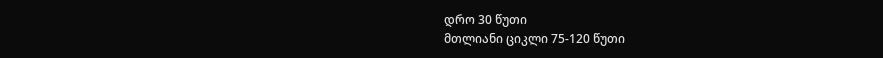დრო 30 წუთი
მთლიანი ციკლი 75-120 წუთი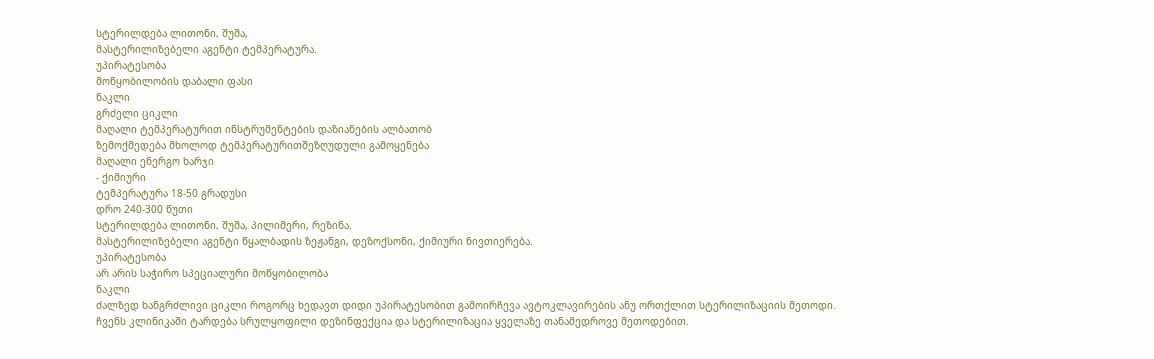სტერილდება ლითონი, შუშა,
მასტერილიზებელი აგენტი ტემპერატურა.
უპირატესობა
მოწყობილობის დაბალი ფასი
ნაკლი
გრძელი ციკლი
მაღალი ტემპერატურით ინსტრუმენტების დაზიანების ალბათობ
ზემოქმედება მხოლოდ ტემპერატურითშეზღუდული გამოყენება
მაღალი ენერგო ხარჯი
- ქიმიური
ტემპერატურა 18-50 გრადუსი
დრო 240-300 წუთი
სტერილდება ლითონი, შუშა, პილიმერი, რეზინა.
მასტერილიზებელი აგენტი წყალბადის ზეჟანგი, დეზოქსონი, ქიმიური ნივთიერება.
უპირატესობა
არ არის საჭირო სპეციალური მოწყობილობა
ნაკლი
ძალზედ ხანგრძლივი ციკლი როგორც ხედავთ დიდი უპირატესობით გამოირჩევა ავტოკლავირების ანუ ორთქლით სტერილიზაციის მეთოდი.
ჩვენს კლინიკაში ტარდება სრულყოფილი დეზინფექცია და სტერილიზაცია ყველაზე თანამედროვე მეთოდებით.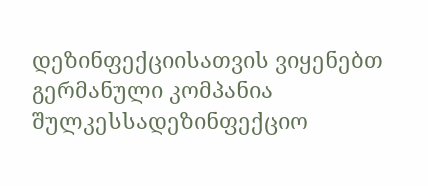დეზინფექციისათვის ვიყენებთ გერმანული კომპანია შულკესსადეზინფექციო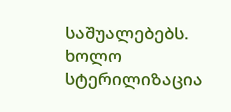საშუალებებს. ხოლო სტერილიზაცია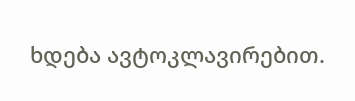ხდება ავტოკლავირებით.